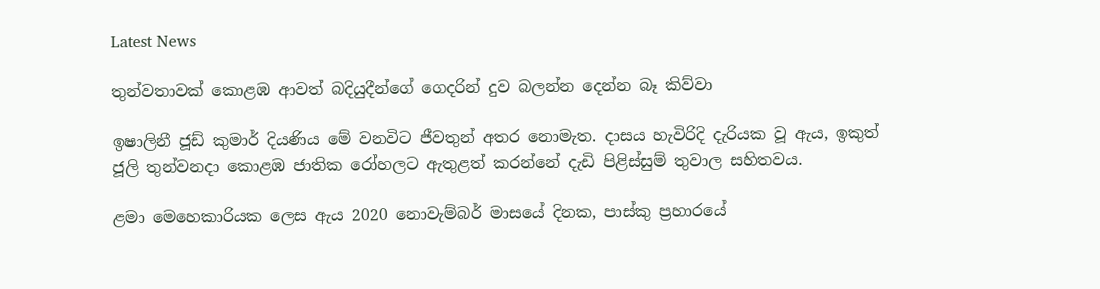Latest News

තුන්වතාවක් කොළඹ ආවත් බදියුදීන්ගේ ගෙදරින් දුව බලන්න දෙන්න බෑ කිව්වා

ඉෂාලිනී ජූඩ් කුමාර් දියණිය මේ වනවිට ජීවතුන් අතර නොමැත. දාසය හැවිරිදි දැරියක වූ ඇය, ඉකුත් ජූලි තුන්වනදා කොළඹ ජාතික රෝහලට ඇතුළත් කරන්නේ දැඩි පිළිස්සුම් තුවාල සහිතවය.

ළමා මෙහෙකාරියක ලෙස ඇය 2020 නොවැම්බර් මාසයේ දිනක, පාස්කු ප්‍රහාරයේ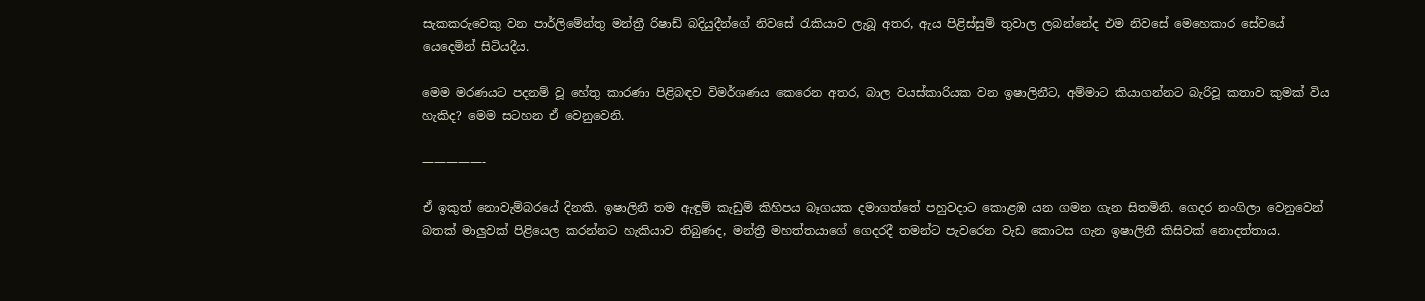සැකකරුවෙකු වන පාර්ලිමේන්තු මන්ත්‍රී රිෂාඩ් බදියුදීන්ගේ නිවසේ රැකියාව ලැබූ අතර, ඇය පිළිස්සුම් තුවාල ලබන්නේද එම නිවසේ මෙහෙකාර සේවයේ යෙදෙමින් සිටියදීය.

මෙම මරණයට පදනම් වූ හේතු කාරණා පිළිබඳව විමර්ශණය කෙරෙන අතර, බාල වයස්කාරියක වන ඉෂාලිනීට, අම්මාට කියාගන්නට බැරිවූ කතාව කුමක් විය හැකිද? මෙම සටහන ඒ වෙනුවෙනි.

—————-

ඒ ඉකුත් නොවැම්බරයේ දිනකි. ඉෂාලිනී තම ඇඳුම් කැඩුම් කිහිපය බෑගයක දමාගත්තේ පහුවදාට කොළඹ යන ගමන ගැන සිතමිනි. ගෙදර නංගිලා වෙනුවෙන් බතක් මාලුවක් පිළියෙල කරන්නට හැකියාව තිබුණද, මන්ත්‍රී මහත්තයාගේ ගෙදරදී තමන්ට පැවරෙන වැඩ කොටස ගැන ඉෂාලිනී කිසිවක් නොදත්තාය.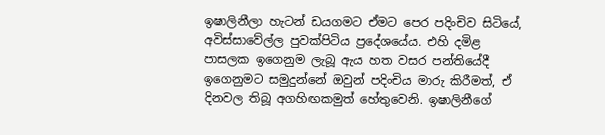ඉෂාලිනීලා හැටන් ඩයගමට ඒමට පෙර පදිංචිව සිටියේ, අවිස්සාවේල්ල පුවක්පිටිය ප්‍රදේශයේය. එහි දමිළ පාසලක ඉගෙනුම ලැබූ ඇය හත වසර පන්තියේදී ඉගෙනුමට සමුදුන්නේ ඔවුන් පදිංචිය මාරු කිරීමත්, ඒ දිනවල තිබූ අගහිඟකමුත් හේතුවෙනි. ඉෂාලිනීගේ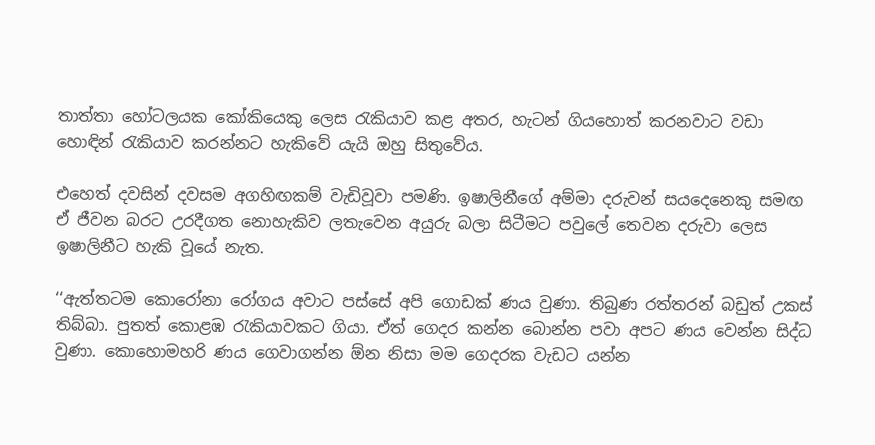තාත්තා හෝටලයක කෝකියෙකු ලෙස රැකියාව කළ අතර, හැටන් ගියහොත් කරනවාට වඩා හොඳින් රැකියාව කරන්නට හැකිවේ යැයි ඔහු සිතුවේය.

එහෙත් දවසින් දවසම අගහිඟකම් වැඩිවූවා පමණි. ඉෂාලිනීගේ අම්මා දරුවන් සයදෙනෙකු සමඟ ඒ ජීවන බරට උරදීගත නොහැකිව ලතැවෙන අයුරු බලා සිටීමට පවුලේ තෙවන දරුවා ලෙස ඉෂාලිනීට හැකි වූයේ නැත.

‘‘ඇත්තටම කොරෝනා රෝගය අවාට පස්සේ අපි ගොඩක් ණය වුණා. තිබුණ රත්තරන් බඩුත් උකස් තිබ්බා. පුතත් කොළඹ රැකියාවකට ගියා. ඒත් ගෙදර කන්න බොන්න පවා අපට ණය වෙන්න සිද්ධ වුණා. කොහොමහරි ණය ගෙවාගන්න ඕන නිසා මම ගෙදරක වැඩට යන්න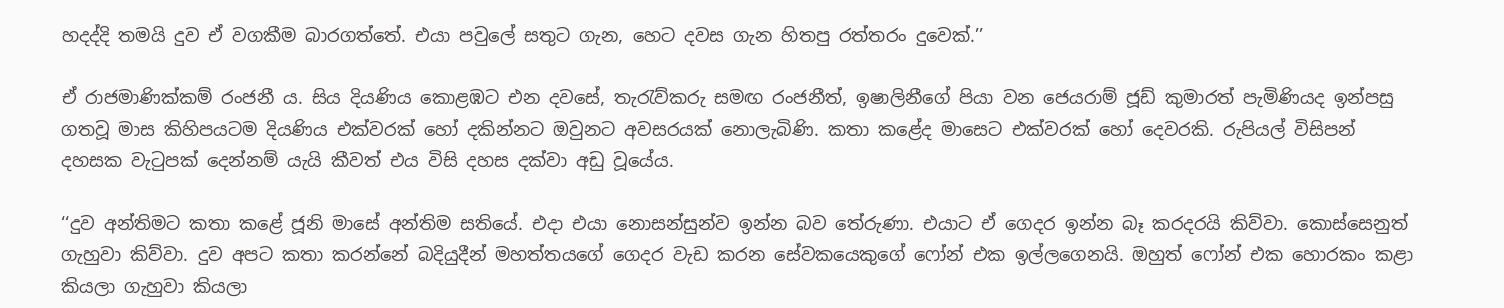හදද්දි තමයි දුව ඒ වගකීම බාරගත්තේ. එයා පවුලේ සතුට ගැන, හෙට දවස ගැන හිතපු රත්තරං දුවෙක්.’’

ඒ රාජමාණික්කම් රංජනී ය. සිය දියණිය කොළඹට එන දවසේ, තැරැව්කරු සමඟ රංජනීත්, ඉෂාලිනීගේ පියා වන ජෙයරාම් ජූඩ් කුමාරත් පැමිණියද ඉන්පසු ගතවූ මාස කිහිපයටම දියණිය එක්වරක් හෝ දකින්නට ඔවුනට අවසරයක් නොලැබිණි. කතා කළේද මාසෙට එක්වරක් හෝ දෙවරකි. රුපියල් විසිපන් දහසක වැටුපක් දෙන්නම් යැයි කීවත් එය විසි දහස දක්වා අඩු වූයේය.

‘‘දුව අන්තිමට කතා කළේ ජූනි මාසේ අන්තිම සතියේ. එදා එයා නොසන්සුන්ව ඉන්න බව තේරුණා. එයාට ඒ ගෙදර ඉන්න බෑ කරදරයි කිව්වා. කොස්සෙනුත් ගැහුවා කිව්වා. දුව අපට කතා කරන්නේ බදියුදීන් මහත්තයගේ ගෙදර වැඩ කරන සේවකයෙකුගේ ෆෝන් එක ඉල්ලගෙනයි. ඔහුත් ෆෝන් එක හොරකං කළා කියලා ගැහුවා කියලා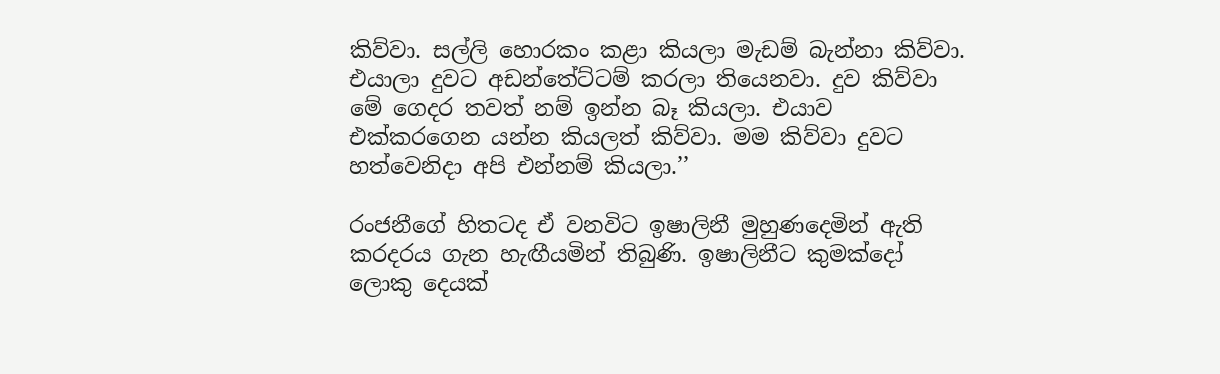කිව්වා. සල්ලි හොරකං කළා කියලා මැඩම් බැන්නා කිව්වා. එයාලා දුවට අඩන්තේට්ටම් කරලා තියෙනවා. දුව කිව්වා මේ ගෙදර තවත් නම් ඉන්න බෑ කියලා. එයාව එක්කරගෙන යන්න කියලත් කිව්වා. මම කිව්වා දුවට හත්වෙනිදා අපි එන්නම් කියලා.’’

රංජනීගේ හිතටද ඒ වනවිට ඉෂාලිනී මුහුණදෙමින් ඇති කරදරය ගැන හැඟීයමින් තිබුණි. ඉෂාලිනීට කුමක්දෝ ලොකු දෙයක්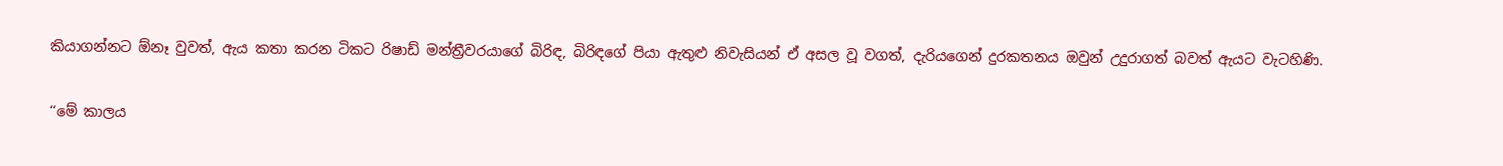කියාගන්නට ඕනෑ වුවත්, ඇය කතා කරන ටිකට රිෂාඩ් මන්ත්‍රීවරයාගේ බිරිඳ, බිරිඳගේ පියා ඇතුළු නිවැසියන් ඒ අසල වූ වගත්, දැරියගෙන් දුරකතනය ඔවුන් උදුරාගත් බවත් ඇයට වැටහිණි.

‘‘මේ කාලය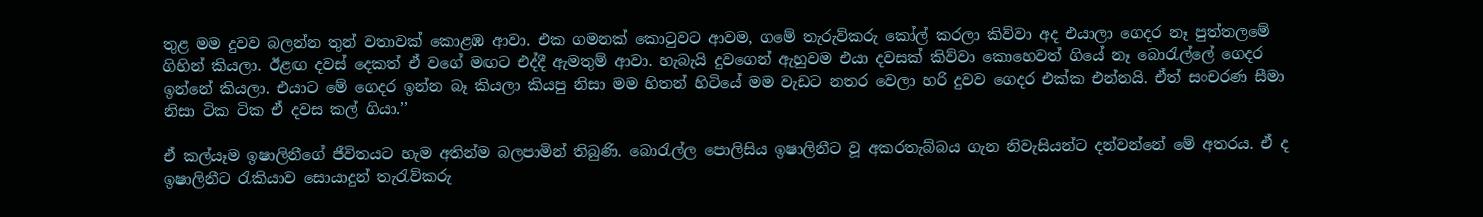තුළ මම දුවව බලන්න තුන් වතාවක් කොළඹ ආවා. එක ගමනක් කොටුවට ආවම, ගමේ තැරුව්කරු කෝල් කරලා කිව්වා අද එයාලා ගෙදර නෑ පුත්තලමේ ගිහින් කියලා. ඊළඟ දවස් දෙකත් ඒ වගේ මඟට එද්දී ඇමතුම් ආවා. හැබැයි දුවගෙන් ඇහුවම එයා දවසක් කිව්වා කොහෙවත් ගියේ නෑ බොරැල්ලේ ගෙදර ඉන්නේ කියලා. එයාට මේ ගෙදර ඉන්න බෑ කියලා කියපු නිසා මම හිතන් හිටියේ මම වැඩට නතර වෙලා හරි දුවව ගෙදර එක්ක එන්නයි. ඒත් සංචරණ සීමා නිසා ටික ටික ඒ දවස කල් ගියා.’’

ඒ කල්යෑම ඉෂාලිනීගේ ජීවිතයට හැම අතින්ම බලපාමින් තිබුණි. බොරැල්ල පොලිසිය ඉෂාලිනීට වූ අකරතැබ්බය ගැන නිවැසියන්ට දන්වන්නේ මේ අතරය. ඒ ද ඉෂාලිනීට රැකියාව සොයාදුන් තැරැව්කරු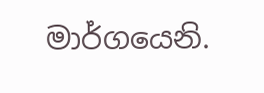මාර්ගයෙනි.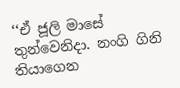‘‘ඒ ජූලි මාසේ තුන්වෙනිදා. නංගි ගිනි තියාගෙන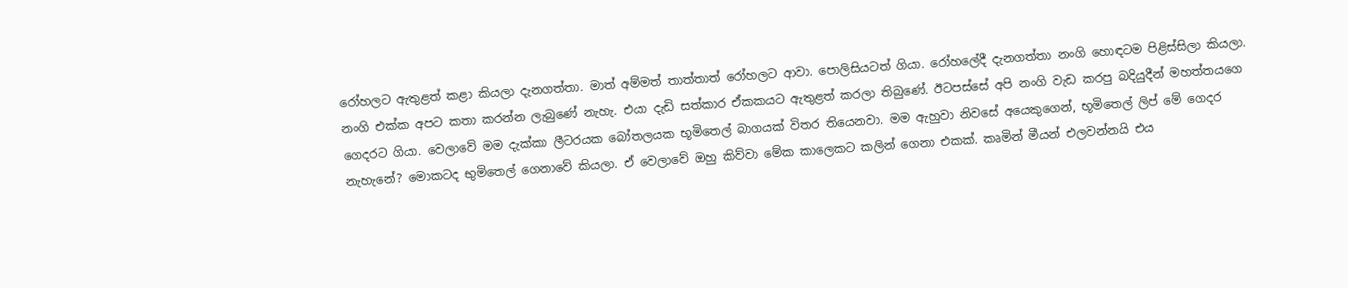රෝහලට ඇතුළත් කළා කියලා දැනගත්තා. මාත් අම්මත් තාත්තාත් රෝහලට ආවා. පොලිසියටත් ගියා. රෝහලේදී දැනගත්තා නංගි හොඳටම පිළිස්සිලා කියලා. නංගි එක්ක අපට කතා කරන්න ලැබු‍ණේ නැහැ. එයා දැඩි සත්කාර ඒකකයට ඇතුළත් කරලා තිබුණේ. ඊටපස්සේ අපි නංගි වැඩ කරපු බදියුදීන් මහත්තයගෙ ගෙදරට ගියා. වෙලාවේ මම දැක්කා ලීටරයක බෝතලයක භූමිතෙල් බාගයක් විතර තියෙනවා. මම ඇහුවා නිවසේ අයෙකුගෙන්, භූමිතෙල් ලිප් මේ ගෙදර නැහැනේ? මොකටද භුමිතෙල් ගෙනාවේ කියලා. ඒ වෙලාවේ ඔහු කිව්වා මේක කාලෙකට කලින් ගෙනා එකක්. කෘමින් මීයන් එලවන්නයි එය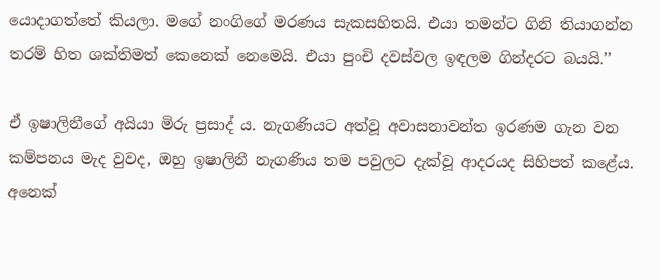යොදාගත්තේ කියලා. මගේ නංගිගේ මරණය සැකසහිතයි. එයා තමන්ට ගිනි තියාගන්න තරම් හිත ශක්තිමත් කෙනෙක් නෙමෙයි. එයා පුංචි දවස්වල ඉඳලම ගින්දරට බයයි.’’

ඒ ඉෂාලිනීගේ අයියා මිරු ප්‍රසාද් ය. නැගණියට අත්වූ අවාසනාවන්ත ඉරණම ගැන වන කම්පනය මැද වුවද, ඔහු ඉෂාලිනී නැගණිය තම පවුලට දැක්වූ ආදරයද සිහිපත් කළේය. අනෙක්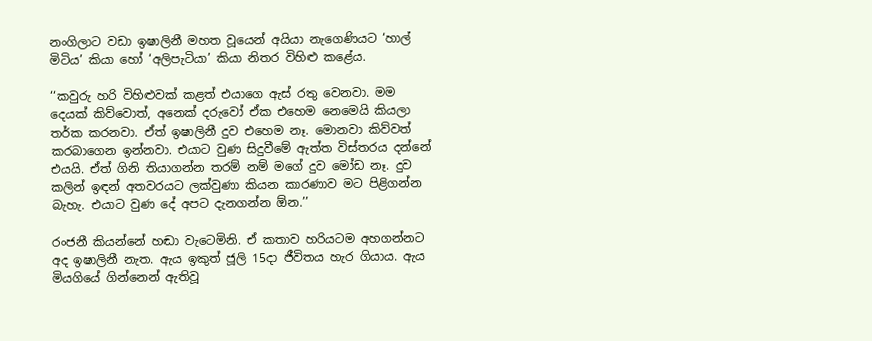නංගිලාට වඩා ඉෂාලිනී මහත වූයෙන් අයියා නැගෙණියට ‘හාල් මිටිය’ කියා හෝ ‘අලිපැටියා’ කියා නිතර විහිළු කළේය.

‘‘කවුරු හරි විහිළුවක් කළත් එයාගෙ ඇස් රතු වෙනවා. මම දෙයක් කිව්වොත්, අනෙක් දරුවෝ ඒක එහෙම නෙමෙයි කියලා තර්ක කරනවා. ඒත් ඉෂාලිනී දුව එහෙම නෑ. මොනවා කිව්වත් කරබාගෙන ඉන්නවා. එයාට වුණ සිදුවීමේ ඇත්ත විස්තරය දන්නේ එයයි. ඒත් ගිනි තියාගන්න තරම් නම් මගේ දුව මෝඩ නෑ. දුව කලින් ඉඳන් අතවරයට ලක්වුණා කියන කාරණාව මට පිළිගන්න බැහැ. එයාට වුණ දේ අපට දැනගන්න ඕන.’’

රංජනී කියන්නේ හඬා වැටෙමිනි. ඒ කතාව හරියටම අහගන්නට අද ඉෂාලිනී නැත. ඇය ඉකුත් ජූලි 15දා ජීවිතය හැර ගියාය. ඇය මියගියේ ගින්නෙන් ඇතිවූ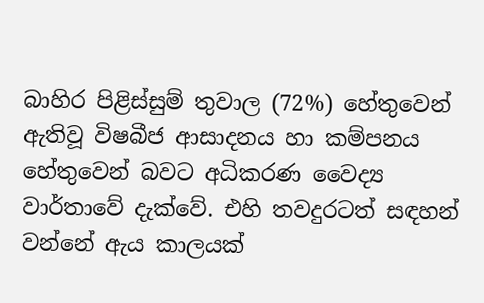බාහිර පිළිස්සුම් තුවාල (72%) හේතුවෙන් ඇතිවූ විෂබීජ ආසාදනය හා කම්පනය හේතුවෙන් බවට අධිකරණ වෛද්‍ය වාර්තාවේ දැක්වේ. එහි තවදුරටත් සඳහන් වන්නේ ඇය කාලයක්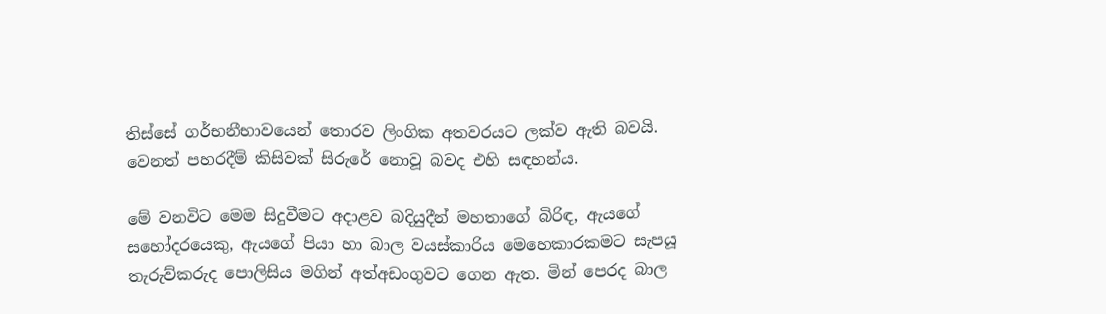තිස්සේ ගර්භනීභාවයෙන් තොරව ලිංගික අතවරයට ලක්ව ඇති බවයි. වෙනත් පහරදීම් කිසිවක් සිරුරේ නොවූ බවද එහි සඳහන්ය.

මේ වනවිට මෙම සිදුවීමට අදාළව බදියුදීන් මහතාගේ බිරිඳ, ඇයගේ සහෝදරයෙකු, ඇයගේ පියා හා බාල වයස්කාරිය මෙහෙකාරකමට සැපයූ තැරුව්කරුද පොලිසිය මගින් අත්අඩංගුවට ගෙන ඇත. මින් පෙරද බාල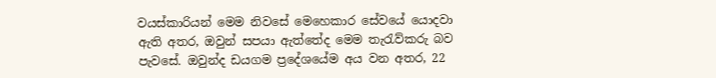වයස්කාරියන් මෙම නිවසේ මෙහෙකාර සේවයේ යොදවා ඇති අතර, ඔවුන් සපයා ඇත්තේද මෙම තැරැව්කරු බව පැවසේ. ඔවුන්ද ඩයගම ප්‍රදේශයේම අය වන අතර, 22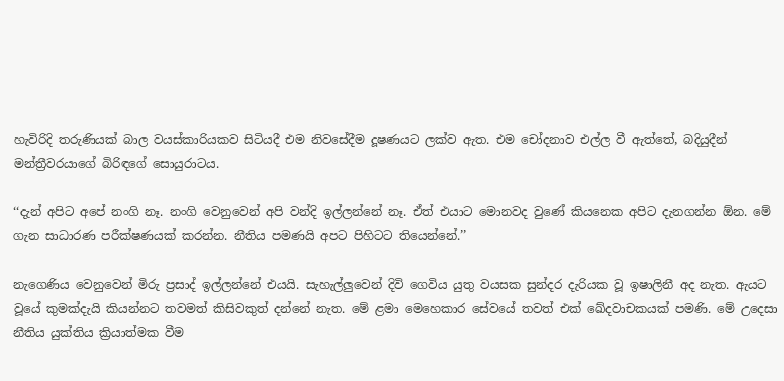හැවිරිදි තරුණියක් බාල වයස්කාරියකව සිටියදී එම නිවසේදීම දූෂණයට ලක්ව ඇත. එම චෝදනාව එල්ල වී ඇත්තේ, බදියුදීන් මන්ත්‍රීවරයාගේ බිරිඳගේ සොයුරාටය.

‘‘දැන් අපිට අපේ නංගි නෑ. නංගි වෙනුවෙන් අපි වන්දි ඉල්ලන්නේ නෑ. ඒත් එයාට මොනවද වුණේ කියනෙක අපිට දැනගන්න ඕන. මේ ගැන සාධාරණ පරීක්ෂණයක් කරන්න. නීතිය පමණයි අපට පිහිටට තියෙන්නේ.’’

නැගෙණිය වෙනුවෙන් මිරු ප්‍රසාද් ඉල්ලන්නේ එයයි. සැහැල්ලුවෙන් දිවි ගෙවිය යුතු වයසක සුන්දර දැරියක වූ ඉෂාලිනී අද නැත. ඇයට වූයේ කුමක්දැයි කියන්නට තවමත් කිසිවකුත් දන්නේ නැත. මේ ළමා මෙහෙකාර සේවයේ තවත් එක් ඛේදවාචකයක් පමණි. මේ උදෙසා නීතිය යුක්තිය ක්‍රියාත්මක වීම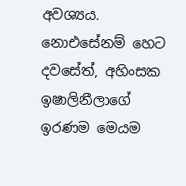අවශ්‍යය. නොඑසේනම් හෙට දවසේත්, අහිංසක ඉෂාලිනීලාගේ ඉරණම මෙයම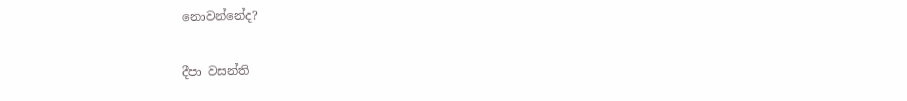නොවන්නේද?

දීපා වසන්ති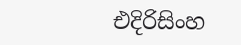එදිරිසිංහ